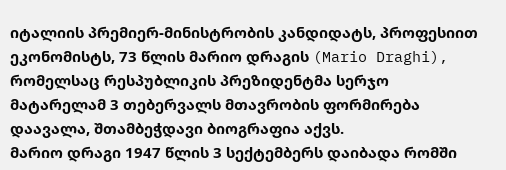იტალიის პრემიერ-მინისტრობის კანდიდატს, პროფესიით ეკონომისტს, 73 წლის მარიო დრაგის (Mario Draghi), რომელსაც რესპუბლიკის პრეზიდენტმა სერჯო მატარელამ 3 თებერვალს მთავრობის ფორმირება დაავალა, შთამბეჭდავი ბიოგრაფია აქვს.
მარიო დრაგი 1947 წლის 3 სექტემბერს დაიბადა რომში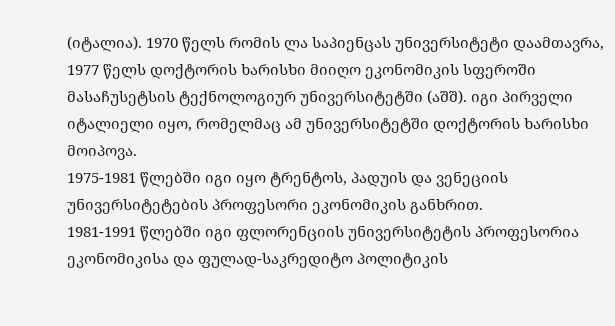(იტალია). 1970 წელს რომის ლა საპიენცას უნივერსიტეტი დაამთავრა, 1977 წელს დოქტორის ხარისხი მიიღო ეკონომიკის სფეროში მასაჩუსეტსის ტექნოლოგიურ უნივერსიტეტში (აშშ). იგი პირველი იტალიელი იყო, რომელმაც ამ უნივერსიტეტში დოქტორის ხარისხი მოიპოვა.
1975-1981 წლებში იგი იყო ტრენტოს, პადუის და ვენეციის უნივერსიტეტების პროფესორი ეკონომიკის განხრით.
1981-1991 წლებში იგი ფლორენციის უნივერსიტეტის პროფესორია ეკონომიკისა და ფულად-საკრედიტო პოლიტიკის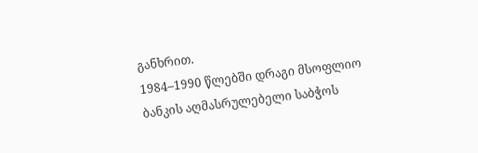განხრით.
1984–1990 წლებში დრაგი მსოფლიო ბანკის აღმასრულებელი საბჭოს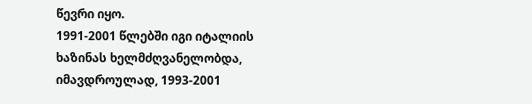წევრი იყო.
1991-2001 წლებში იგი იტალიის ხაზინას ხელმძღვანელობდა, იმავდროულად, 1993-2001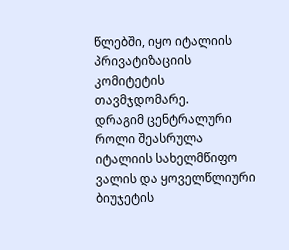წლებში, იყო იტალიის პრივატიზაციის კომიტეტის თავმჯდომარე.
დრაგიმ ცენტრალური როლი შეასრულა იტალიის სახელმწიფო ვალის და ყოველწლიური ბიუჯეტის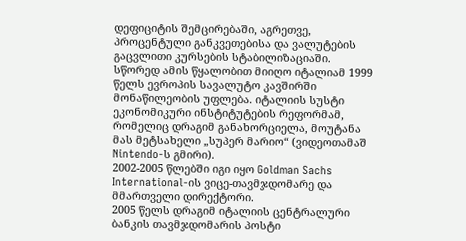დეფიციტის შემცირებაში, აგრეთვე, პროცენტული განკვეთებისა და ვალუტების გაცვლითი კურსების სტაბილიზაციაში. სწორედ ამის წყალობით მიიღო იტალიამ 1999 წელს ევროპის სავალუტო კავშირში მონაწილეობის უფლება. იტალიის სუსტი ეკონომიკური ინსტიტუტების რეფორმამ, რომელიც დრაგიმ განახორციელა, მოუტანა მას მეტსახელი „სუპერ მარიო“ (ვიდეოთამაშ Nintendo-ს გმირი).
2002-2005 წლებში იგი იყო Goldman Sachs International-ის ვიცე-თავმჯდომარე და მმართველი დირექტორი.
2005 წელს დრაგიმ იტალიის ცენტრალური ბანკის თავმჯდომარის პოსტი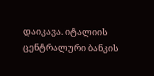დაიკავა. იტალიის ცენტრალური ბანკის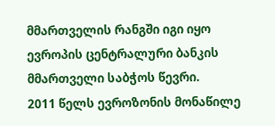მმართველის რანგში იგი იყო ევროპის ცენტრალური ბანკის მმართველი საბჭოს წევრი.
2011 წელს ევროზონის მონაწილე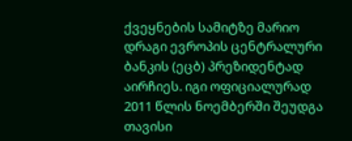ქვეყნების სამიტზე მარიო დრაგი ევროპის ცენტრალური ბანკის (ეცბ) პრეზიდენტად აირჩიეს. იგი ოფიციალურად 2011 წლის ნოემბერში შეუდგა თავისი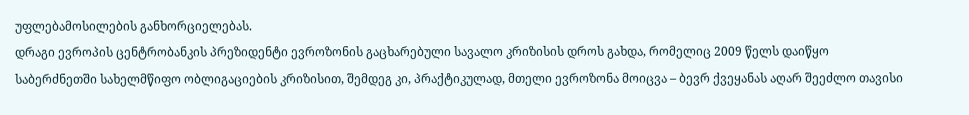უფლებამოსილების განხორციელებას.
დრაგი ევროპის ცენტრობანკის პრეზიდენტი ევროზონის გაცხარებული სავალო კრიზისის დროს გახდა, რომელიც 2009 წელს დაიწყო საბერძნეთში სახელმწიფო ობლიგაციების კრიზისით, შემდეგ კი, პრაქტიკულად, მთელი ევროზონა მოიცვა – ბევრ ქვეყანას აღარ შეეძლო თავისი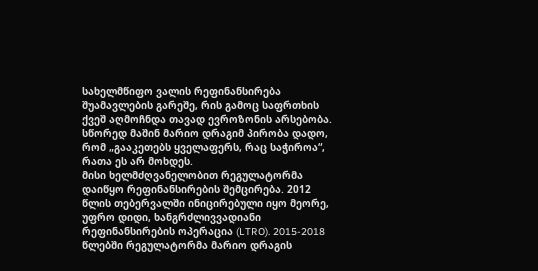სახელმწიფო ვალის რეფინანსირება შუამავლების გარეშე, რის გამოც საფრთხის ქვეშ აღმოჩნდა თავად ევროზონის არსებობა. სწორედ მაშინ მარიო დრაგიმ პირობა დადო, რომ „გააკეთებს ყველაფერს, რაც საჭიროა“, რათა ეს არ მოხდეს.
მისი ხელმძღვანელობით რეგულატორმა დაიწყო რეფინანსირების შემცირება. 2012 წლის თებერვალში ინიცირებული იყო მეორე, უფრო დიდი, ხანგრძლივვადიანი რეფინანსირების ოპერაცია (LTRO). 2015-2018 წლებში რეგულატორმა მარიო დრაგის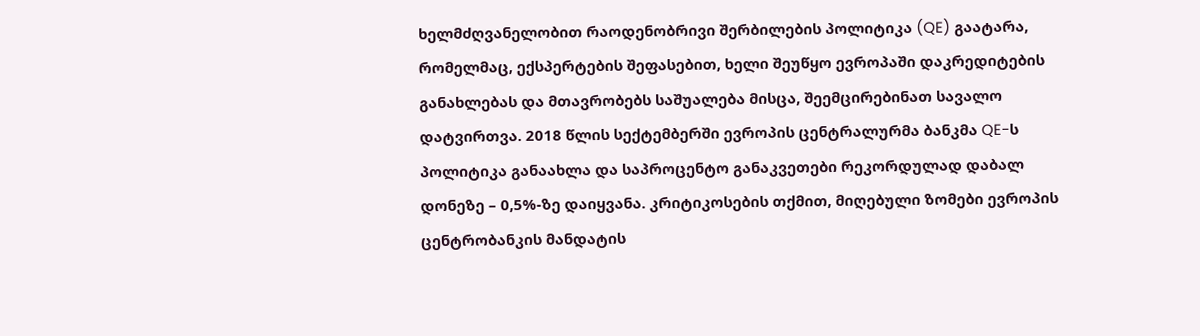ხელმძღვანელობით რაოდენობრივი შერბილების პოლიტიკა (QE) გაატარა, რომელმაც, ექსპერტების შეფასებით, ხელი შეუწყო ევროპაში დაკრედიტების განახლებას და მთავრობებს საშუალება მისცა, შეემცირებინათ სავალო დატვირთვა. 2018 წლის სექტემბერში ევროპის ცენტრალურმა ბანკმა QE-ს პოლიტიკა განაახლა და საპროცენტო განაკვეთები რეკორდულად დაბალ დონეზე – 0,5%-ზე დაიყვანა. კრიტიკოსების თქმით, მიღებული ზომები ევროპის ცენტრობანკის მანდატის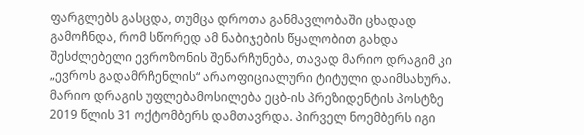ფარგლებს გასცდა, თუმცა დროთა განმავლობაში ცხადად გამოჩნდა, რომ სწორედ ამ ნაბიჯების წყალობით გახდა შესძლებელი ევროზონის შენარჩუნება, თავად მარიო დრაგიმ კი „ევროს გადამრჩენლის“ არაოფიციალური ტიტული დაიმსახურა.
მარიო დრაგის უფლებამოსილება ეცბ-ის პრეზიდენტის პოსტზე 2019 წლის 31 ოქტომბერს დამთავრდა. პირველ ნოემბერს იგი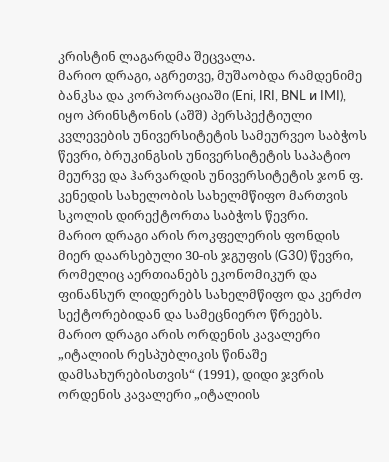კრისტინ ლაგარდმა შეცვალა.
მარიო დრაგი, აგრეთვე, მუშაობდა რამდენიმე ბანკსა და კორპორაციაში (Eni, IRI, BNL и IMI), იყო პრინსტონის (აშშ) პერსპექტიული კვლევების უნივერსიტეტის სამეურვეო საბჭოს წევრი, ბრუკინგსის უნივერსიტეტის საპატიო მეურვე და ჰარვარდის უნივერსიტეტის ჯონ ფ. კენედის სახელობის სახელმწიფო მართვის სკოლის დირექტორთა საბჭოს წევრი.
მარიო დრაგი არის როკფელერის ფონდის მიერ დაარსებული 30-ის ჯგუფის (G30) წევრი, რომელიც აერთიანებს ეკონომიკურ და ფინანსურ ლიდერებს სახელმწიფო და კერძო სექტორებიდან და სამეცნიერო წრეებს.
მარიო დრაგი არის ორდენის კავალერი „იტალიის რესპუბლიკის წინაშე დამსახურებისთვის“ (1991), დიდი ჯვრის ორდენის კავალერი „იტალიის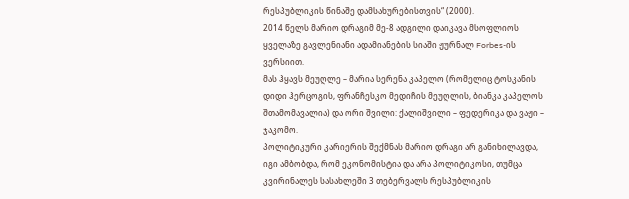რესპუბლიკის წინაშე დამსახურებისთვის“ (2000).
2014 წელს მარიო დრაგიმ მე-8 ადგილი დაიკავა მსოფლიოს ყველაზე გავლენიანი ადამიანების სიაში ჟურნალ Forbes-ის ვერსიით.
მას ჰყავს მეუღლე – მარია სერენა კაპელო (რომელიც ტოსკანის დიდი ჰერცოგის, ფრანჩესკო მედიჩის მეუღლის, ბიანკა კაპელოს შთამომავალია) და ორი შვილი: ქალიშვილი – ფედერიკა და ვაჟი – ჯაკომო.
პოლიტიკური კარიერის შექმნას მარიო დრაგი არ განიხილავდა, იგი ამბობდა, რომ ეკონომისტია და არა პოლიტიკოსი, თუმცა კვირინალეს სასახლეში 3 თებერვალს რესპუბლიკის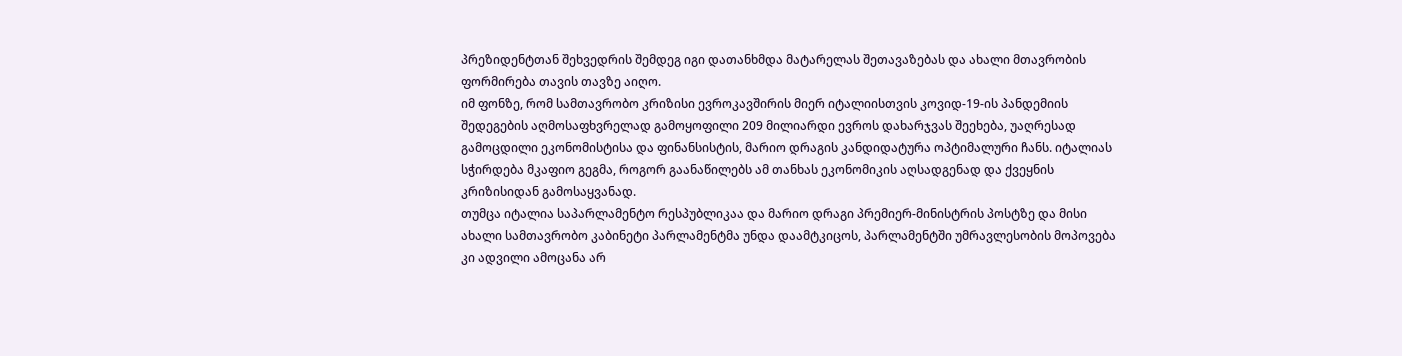პრეზიდენტთან შეხვედრის შემდეგ იგი დათანხმდა მატარელას შეთავაზებას და ახალი მთავრობის ფორმირება თავის თავზე აიღო.
იმ ფონზე, რომ სამთავრობო კრიზისი ევროკავშირის მიერ იტალიისთვის კოვიდ-19-ის პანდემიის შედეგების აღმოსაფხვრელად გამოყოფილი 209 მილიარდი ევროს დახარჯვას შეეხება, უაღრესად გამოცდილი ეკონომისტისა და ფინანსისტის, მარიო დრაგის კანდიდატურა ოპტიმალური ჩანს. იტალიას სჭირდება მკაფიო გეგმა, როგორ გაანაწილებს ამ თანხას ეკონომიკის აღსადგენად და ქვეყნის კრიზისიდან გამოსაყვანად.
თუმცა იტალია საპარლამენტო რესპუბლიკაა და მარიო დრაგი პრემიერ-მინისტრის პოსტზე და მისი ახალი სამთავრობო კაბინეტი პარლამენტმა უნდა დაამტკიცოს, პარლამენტში უმრავლესობის მოპოვება კი ადვილი ამოცანა არ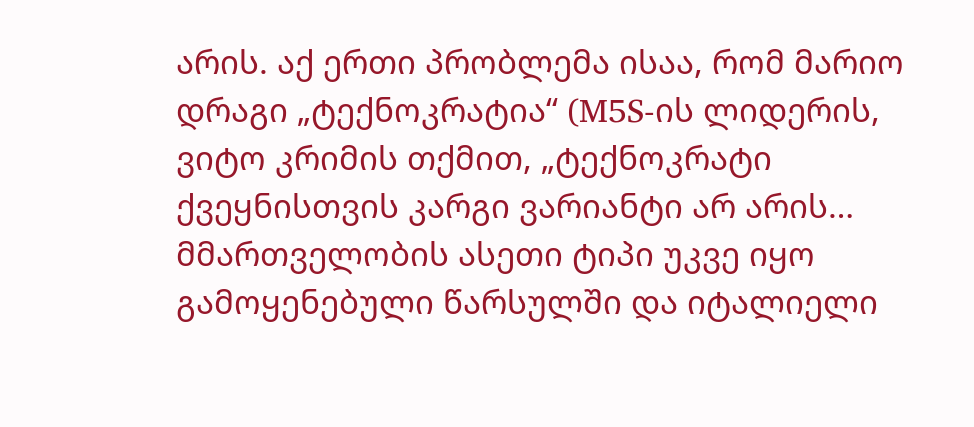არის. აქ ერთი პრობლემა ისაა, რომ მარიო დრაგი „ტექნოკრატია“ (M5S-ის ლიდერის, ვიტო კრიმის თქმით, „ტექნოკრატი ქვეყნისთვის კარგი ვარიანტი არ არის… მმართველობის ასეთი ტიპი უკვე იყო გამოყენებული წარსულში და იტალიელი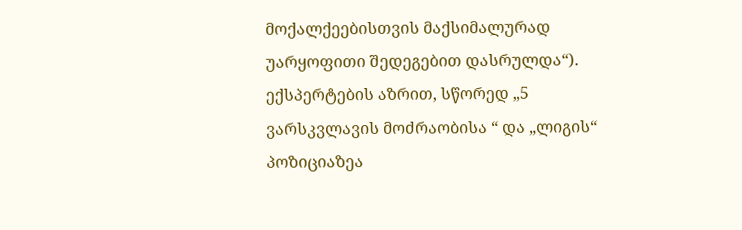მოქალქეებისთვის მაქსიმალურად უარყოფითი შედეგებით დასრულდა“).
ექსპერტების აზრით, სწორედ „5 ვარსკვლავის მოძრაობისა “ და „ლიგის“ პოზიციაზეა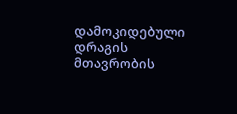დამოკიდებული დრაგის მთავრობის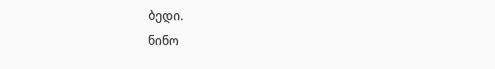ბედი.
ნინო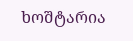ხოშტარია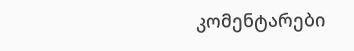კომენტარები